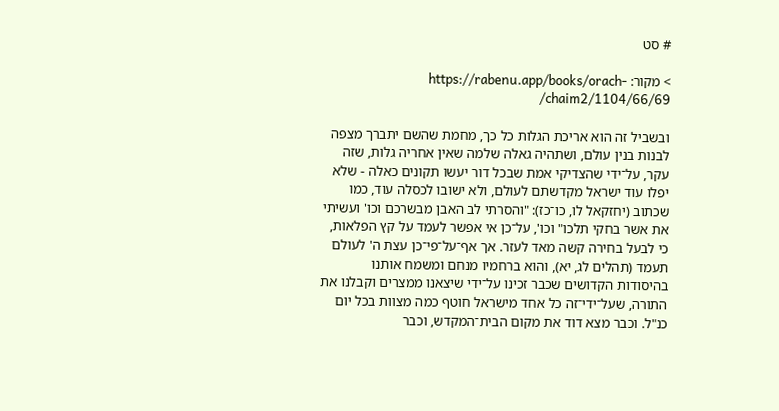# סט

> מקור: https://rabenu.app/books/orach-chaim2/1104/66/69/

ובשביל זה הוא אריכת הגלות כל כך, מחמת שהשם יתברך מצפה לבנות בנין עולם, ושתהיה גאלה שלמה שאין אחריה גלות, שזה עקר, על־ידי שהצדיקי אמת שבכל דור יעשו תקונים כאלה - שלא יפלו עוד ישראל מקדשתם לעולם, ולא ישובו לכסלה עוד, כמו שכתוב (יחזקאל לו, כו־כז): "והסרתי לב האבן מבשרכם וכו' ועשיתי את אשר בחקי תלכו" וכו', על־כן אי אפשר לעמד על קץ הפלאות, כי לבעל בחירה קשה מאד לעזר. אך אף־על־פי־כן עצת ה' לעולם תעמד (תהלים לג, יא), והוא ברחמיו מנחם ומשמח אותנו בהיסודות הקדושים שכבר זכינו על־ידי שיצאנו ממצרים וקבלנו את התורה, שעל־ידי־זה כל אחד מישראל חוטף כמה מצוות בכל יום כנ"ל. וכבר מצא דוד את מקום הבית־המקדש, וכבר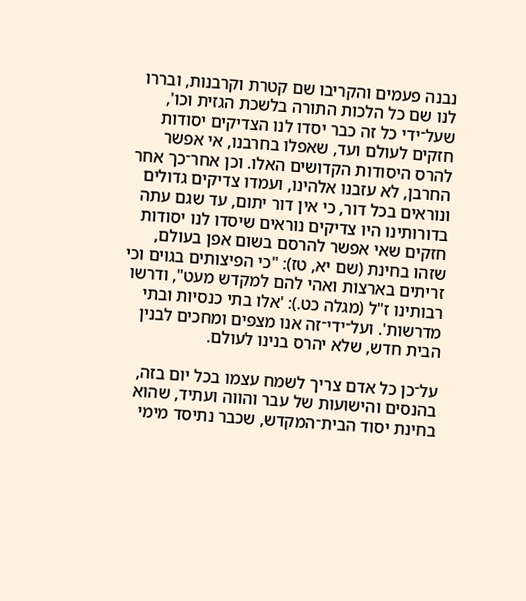נבנה פעמים והקריבו שם קטרת וקרבנות, ובררו לנו שם כל הלכות התורה בלשכת הגזית וכו', שעל־ידי כל זה כבר יסדו לנו הצדיקים יסודות חזקים לעולם ועד, שאפלו בחרבנו, אי אפשר להרס היסודות הקדושים האלו. וכן אחר־כך אחר החרבן, לא עזבנו אלהינו, ועמדו צדיקים גדולים ונוראים בכל דור, כי אין דור יתום, עד שגם עתה בדורותינו היו צדיקים נוראים שיסדו לנו יסודות חזקים שאי אפשר להרסם בשום אפן בעולם, שזהו בחינת (שם יא, טז): "כי הפיצותים בגוים וכי זריתים בארצות ואהי להם למקדש מעט", ודרשו רבותינו ז"ל (מגלה כט.): 'אלו בתי כנסיות ובתי מדרשות'. ועל־ידי־זה אנו מצפים ומחכים לבנין הבית חדש, שלא יהרס בנינו לעולם.

על־כן כל אדם צריך לשמח עצמו בכל יום בזה, בהנסים והישועות של עבר והווה ועתיד, שהוא בחינת יסוד הבית־המקדש, שכבר נתיסד מימי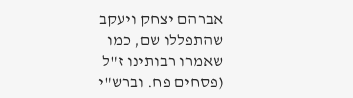אברהם יצחק ויעקב שהתפללו שם, כמו שאמרו רבותינו ז"ל (פסחים פח. וברש"י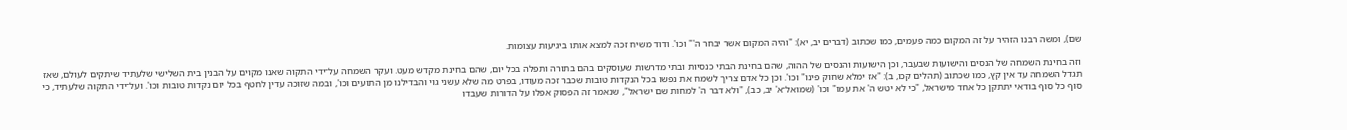שם), ומשה רבנו הזהיר על זה המקום כמה פעמים, כמו שכתוב (דברים יב, יא): "והיה המקום אשר יבחר ה'" וכו'. ודוד משיח זכה למצא אותו ביגיעות עצומות.

וזה בחינת השמחה של הנסים והישועות שבעבר, וכן הישועות והנסים של ההוה, שהם בחינת הבתי כנסיות ובתי מדרשות שעוסקים בהם בתורה ותפלה בכל יום, שהם בחינת מקדש מעט. ועקר השמחה על־ידי התקוה שאנו מקוים על הבנין בית השלישי שלעתיד שיתקים לעולם, שאז תגדל השמחה עד אין קץ, כמו שכתוב (תהלים קכו, ב): "אז ימלא שחוק פינו" וכו'. וכן כל אדם צריך לשמח את נפשו בכל הנקדות טובות שכבר זכה מעודו, בפרט מה שלא עשני גוי והבדילנו מן התועים וכו', ובמה שזוכה עדין לחטף בכל יום נקדות טובות וכו'. ועל־ידי התקוה שלעתיד, כי סוף כל סוף בודאי יתתקן כל אחד מישראל, "כי לא יטש ה' את עמו" וכו' (שמואל־א' יב, כב), "ולא דבר ה' למחות שם ישראל", שנאמר זה הפסוק אפלו על הדורות שעבדו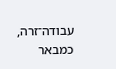עבודה־זרה, כמבאר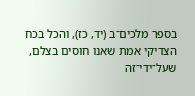בספר מלכים־ב (יד, כז), והכל בכח הצדיקי אמת שאנו חוסים בצלם, שעל־ידי־זה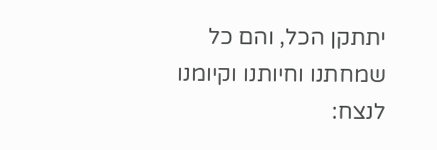יתתקן הכל, והם כל שמחתנו וחיותנו וקיומנו לנצח: